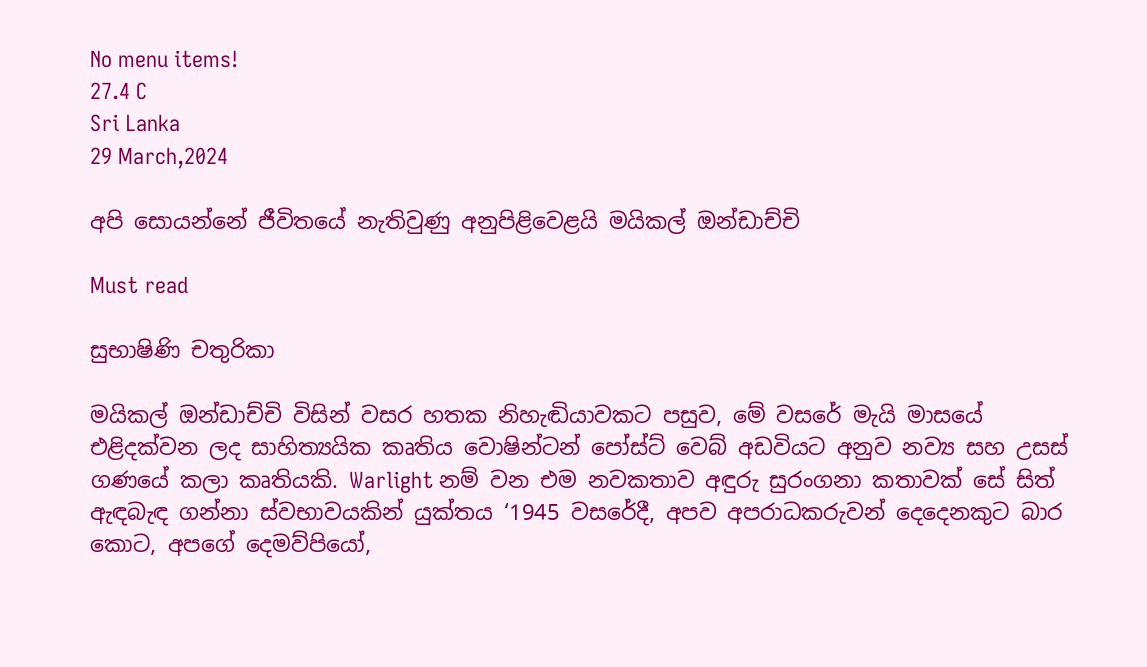No menu items!
27.4 C
Sri Lanka
29 March,2024

අපි සොයන්නේ ජීවිතයේ නැතිවුණු අනුපිළිවෙළයි මයිකල් ඔන්ඩාච්චි

Must read

සුභාෂිණි චතුරිකා

මයිකල් ඔන්ඩාච්චි විසින් වසර හතක නිහැඬියාවකට පසුව, මේ වසරේ මැයි මාසයේ එළිදක්වන ලද සාහිත්‍යයික කෘතිය වොෂින්ටන් පෝස්ට් වෙබ් අඩවියට අනුව නව්‍ය සහ උසස් ගණයේ කලා කෘතියකි. Warlight නම් වන එම නවකතාව අඳුරු සුරංගනා කතාවක් සේ සිත් ඇඳබැඳ ගන්නා ස්වභාවයකින් යුක්තය ‘1945 වසරේදී, අපව අපරාධකරුවන් දෙදෙනකුට බාර කොට, අපගේ දෙමව්පියෝ,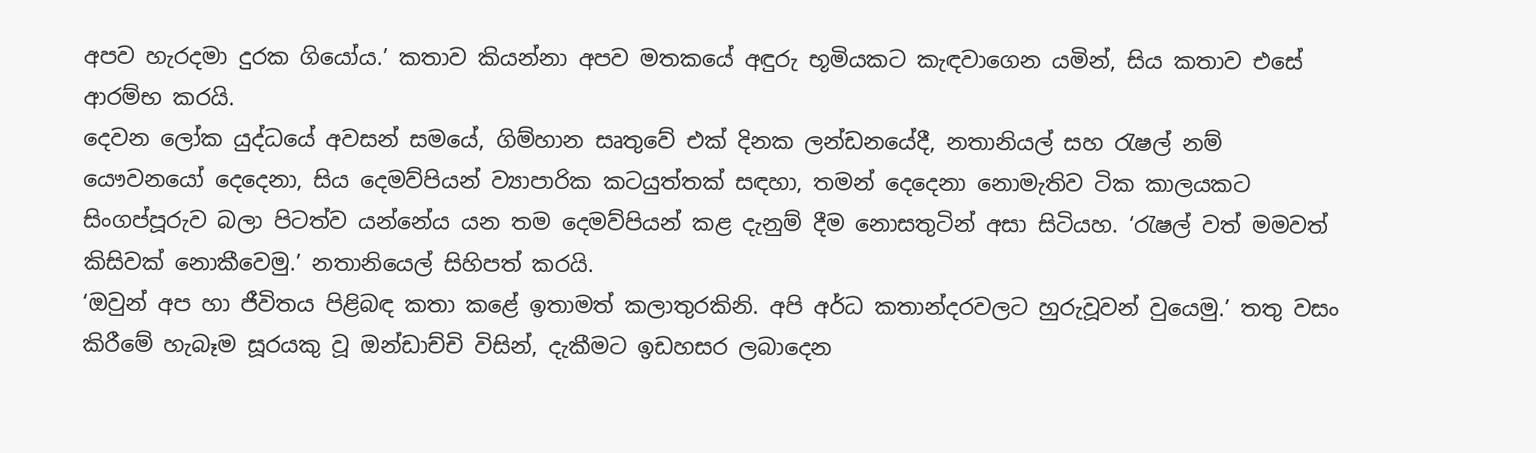අපව හැරදමා දුරක ගියෝය.’ කතාව කියන්නා අපව මතකයේ අඳුරු භූමියකට කැඳවාගෙන යමින්, සිය කතාව එසේ ආරම්‍භ කරයි.
දෙවන ලෝක යුද්ධයේ අවසන් සමයේ, ගිම්හාන සෘතුවේ එක් දිනක ලන්ඩනයේදී, නතානියල් සහ රැෂල් නම් යෞවනයෝ දෙදෙනා, සිය දෙමව්පියන් ව්‍යාපාරික කටයුත්තක් සඳහා, තමන් දෙදෙනා නොමැතිව ටික කාලයකට සිංගප්පූරුව බලා පිටත්ව යන්නේය යන තම දෙමව්පියන් කළ දැනුම් දීම නොසතුටින් අසා සිටියහ. ‘රැෂල් වත් මමවත් කිසිවක් නොකීවෙමු.’ නතානියෙල් සිහිපත් කරයි.
‘ඔවුන් අප හා ජීවිතය පිළිබඳ කතා කළේ ඉතාමත් කලාතුරකිනි. අපි අර්ධ කතාන්දරවලට හුරුවූවන් වුයෙමු.’ තතු වසං කිරීමේ හැබෑම සූරයකු වූ ඔන්ඩාච්චි විසින්, දැකීමට ඉඩහසර ලබාදෙන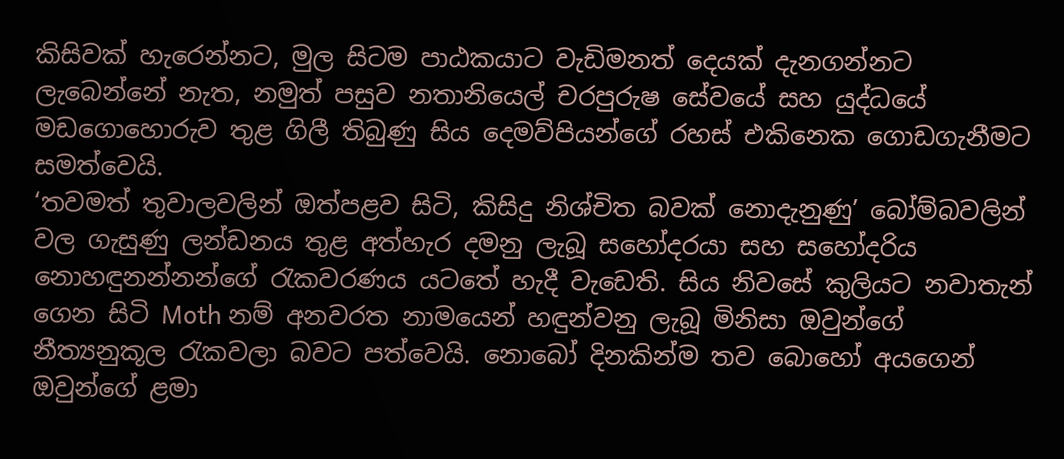කිසිවක් හැරෙන්නට, මුල සිටම පාඨකයාට වැඩිමනත් දෙයක් දැනගන්නට ලැබෙන්නේ නැත, නමුත් පසුව නතානියෙල් චරපුරුෂ සේවයේ සහ යුද්ධයේ මඩගොහොරුව තුළ ගිලී තිබුණු සිය දෙමව්පියන්ගේ රහස් එ‍කිනෙක ගොඩගැනීමට සමත්වෙයි.
‘තවමත් තුවාලවලින් ඔත්පළව සිටි, කිසිදු නිශ්චිත බවක් ‍නොදැනුණු’ බෝම්බවලින් වල ගැසුණු ලන්ඩනය තුළ අත්හැර දමනු ලැබූ සහෝදරයා සහ සහෝදරිය නොහඳුනන්නන්ගේ රැකවරණය යටතේ හැදී වැ‍ඩෙති. සිය නිවසේ කුලියට නවාතැන් ගෙන සිටි Moth නම් අනවරත නාමයෙන් හඳුන්වනු ලැබූ මිනිසා ඔවු‍න්ගේ නීත්‍යනුකූල රැකවලා බවට පත්වෙයි. නොබෝ දිනකින්ම තව බොහෝ අයගෙන් ඔවුන්ගේ ළමා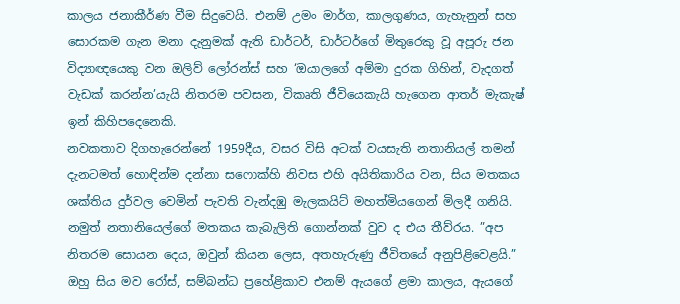කාලය ජනාකීර්ණ වීම සිදුවෙයි. එනම් උමං මාර්ග, කාලගුණය, ගැහැනුන් සහ සොරකම ගැන මනා දැනුමක් ඇති ඩාර්ටර්, ඩාර්ටර්ගේ මිතුරෙකු වූ අපූරු ජන විද්‍යාඥයෙකු වන ඔලිව් ලෝරන්ස් සහ ‘ඔයාලගේ අම්මා දුරක ගිහින්, වැදගත් වැඩක් කරන්න’යැයි නිතරම පවසන, විකෘති ජීවියෙකැයි හැ‍‍ගෙන ආතර් මැකැෂ් ඉන් කිහිපදෙනෙකි.
නවකතාව දිගහැරෙන්නේ 1959දීය, වසර විසි අටක් වයසැති නතානියල් තමන් දැනටමත් හොඳින්ම දන්නා ස‍ෆොක්හි නිවස එහි අයිතිකාරිය වන, සිය මතකය ශක්තිය දුර්වල වෙමින් පැවති වැන්දඹු මැලකයිට් මහත්මිය‍ගෙන් මිලදී ගනියි. නමුත් නතානියෙල්ගේ මතකය කැබැලිති ගොන්නක් වුව ද එය තීව්රය. ”අප නිතරම සොයන දෙය, ඔවුන් කියන ලෙස, අතහැරුණු ජීවිතයේ අනුපිළිවෙළයි.” ඔහු සිය මව රෝස්, සම්බන්ධ ප්‍රහේළිකාව එනම් ඇයගේ ළමා කාලය, ඇයගේ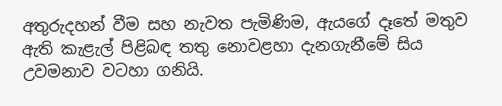අතුරුදහන් වීම සහ නැවත පැමිණිම, ඇය‍ගේ දෑතේ මතුව ඇති කැළැල් පිළිබඳ තතු නොවළහා දැනගැනීමේ සිය උවමනාව වටහා ගනියි.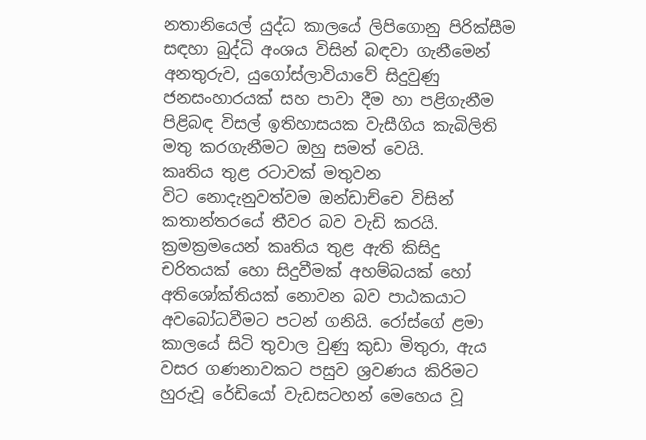නතානියෙල් යුද්ධ කාලයේ ලිපිගොනු පිරික්සීම සඳහා බුද්ධි අංශය විසින් බඳවා ගැනීමෙන් අනතුරුව, යුගෝස්ලාවියාවේ සිදුවුණු ජනසංහාරයක් සහ පාවා දීම හා පළිගැනීම පිළිබඳ විසල් ඉතිහාසයක වැසීගිය කැබිලිති මතු කරගැනීමට ඔහු සමත් වෙයි.
කෘතිය තුළ රටාවක් මතුවන විට ‍නොදැනුවත්වම ඔන්ඩාච්චෙ විසින් කතාන්තරයේ තීවර බව වැඩි කරයි. ක්‍රමක්‍රමයෙන් කෘතිය තුළ ඇති කිසිදු චරිතයක් හො සිදුවීමක් අහම්බයක් හෝ අතිශෝක්තියක් නොවන බව පාඨකයාට අවබෝධවීමට පටන් ගනියි. රෝස්ගේ ළමා කාලයේ සිටි තුවාල වුණු කුඩා මිතුරා, ඇය වසර ගණනාවකට පසුව ශ්‍රවණය කිරිමට හුරුවූ රේඩියෝ වැඩසටහන් මෙහෙය වූ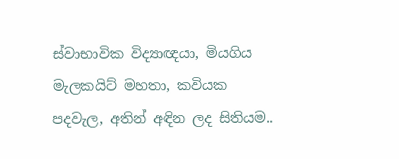ස්වාභාවික විද්‍යාඥයා, මියගිය මැලකයිට් මහතා, කවියක පදවැල, අතින් අඳින ලද සිතියම..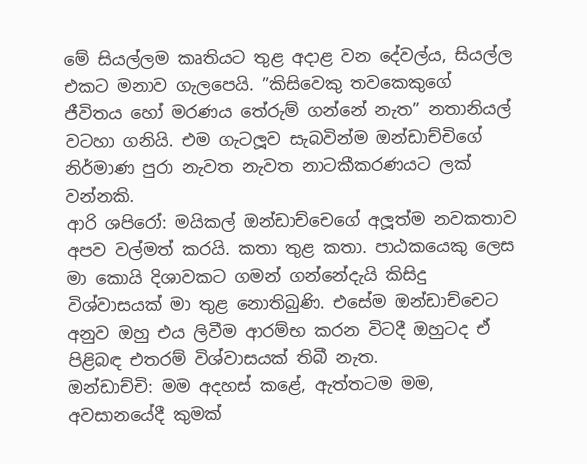මේ සියල්ලම කෘතියට තුළ අදාළ වන දේවල්ය, සියල්ල එකට මනාව ගැල‍පෙයි. ”කිසිවෙකු තවකෙකුගේ ජීවිතය හෝ මරණය තේරුම් ගන්නේ නැත” නතානියල් වටහා ගනියි. එම ගැටලූව සැබවින්ම ඔන්ඩාච්චිගේ නිර්මාණ පුරා නැවත නැවත නාටකීකරණයට ලක් වන්නකි.
ආරි ශපිරෝ: මයිකල් ඔන්ඩාච්චෙගේ අලූ‍ත්ම නවකතාව අපව වල්මත් කරයි. කතා තුළ කතා. පාඨකයෙකු ලෙස මා කොයි දිශාවකට ගමන් ගන්නේදැයි කිසිදු විශ්වාසයක් මා තුළ නොතිබුණි. එසේම ඔන්ඩාච්චෙට අනුව ඔහු එය ලිවීම ආරම්භ කරන විටදී ඔහුටද ඒ පිළිබඳ එතරම් විශ්වාසයක් තිබී නැත.
ඔන්ඩාච්චි: මම අදහස් කළේ, ඇත්තටම මම, අවසානයේදී කුමක්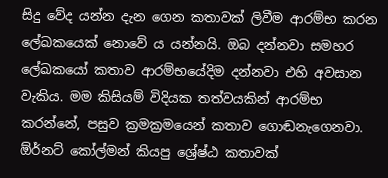සිදු වේද යන්න දැන ගෙන කතාවක් ලිවීම ආරම්භ කරන ලේඛකයෙක් ‍නොවේ ය යන්නයි. ඔබ දන්නවා සමහර ලේඛකයෝ කතාව ආරම්භයේදිම දන්නවා එහි අවසාන වැකිය. මම කිසියම් විදියක තත්වයකින් ආරම්භ කරන්නේ, පසුව ක්‍රමක්‍රමයෙන් කතාව ගොඬනැ‍ගෙනවා. ඕර්නට් කෝල්මන් කියපු ශ්‍රේෂ්ඨ කතාවක්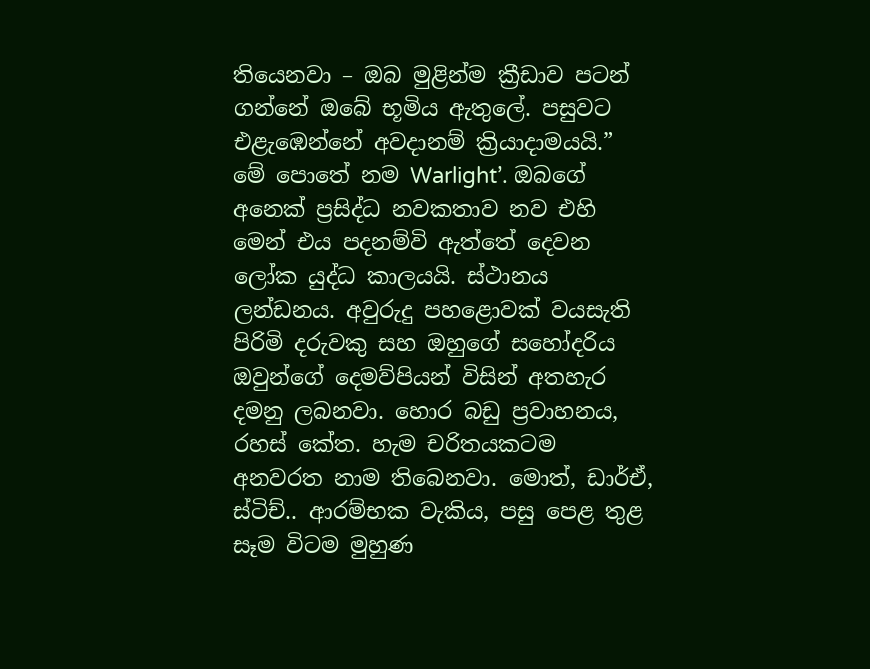තියෙනවා – ඔබ මුළින්ම ක්‍රීඩාව පටන් ගන්නේ ඔබේ භූමිය ඇතුලේ. පසුවට එළැඹෙන්නේ අවදානම් ක්‍රියාදාමයයි.”
මේ පොතේ නම Warlight’. ඔබ‍ගේ අනෙක් ප්‍රසිද්ධ නවකතාව නව එහි මෙන් එය පදනම්වි ඇත්තේ දෙවන ලෝක යුද්ධ කාලයයි. ස්ථානය ලන්ඩනය. අවුරුදු පහළොවක් වයසැති පිරිමි දරුවකු සහ ඔහුගේ සහෝදරිය ඔවුන්ගේ දෙමව්පියන් විසින් අතහැර දමනු ලබනවා. හොර බඩු ප්‍රවාහනය, රහස් කේත. හැම චරිතයකටම අනවරත නාම තිබෙනවා. මොත්, ඩාර්ඒ, ස්ටිච්.. ආරම්භක වැකිය, පසු පෙළ තුළ සෑම විටම මුහුණ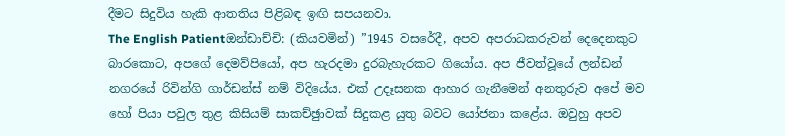දීමට සිදුවිය හැකි ආතතිය පිළිබඳ ඉඟි සපයනවා.
The English Patientඔන්ඩාච්චි: (කියවමින්) ”1945 වසරේදී, අපව අපරාධකරුවන් දෙදෙනකුට බාරකොට, අපගේ දෙමව්පියෝ, අප හැරදමා දුරබැහැරකට ගියෝය. අප ජීවත්වූයේ ලන්ඩන් නගරයේ රිවින්ගි ගාර්ඩන්ස් නම් විදියේය. එක් උදෑසනක ආහාර ගැනීමෙන් අනතුරුව අපේ මව හෝ පියා පවුල තුළ කිසියම් සාකච්ඡුාවක් සිදුකළ යුතු බවට යෝජනා කළේය. ඔවුහු අපව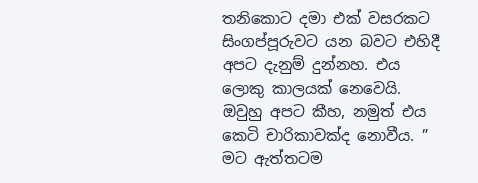තනිකොට දමා එක් වසරකට සිංගප්පූරුවට යන බවට එහිදී අපට දැනුම් දුන්නහ. එය ලොකු කාලයක් නෙවෙයි. ඔවුහු අපට කීහ, නමුත් එය කෙටි චාරිකාවක්ද නොවීය. ”
මට ඇත්තටම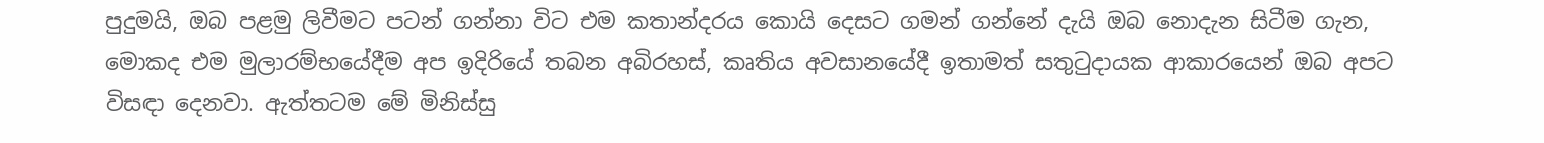පුදුමයි, ඔබ පළමු ලිවීමට පටන් ගන්නා විට එම කතාන්දරය කොයි දෙසට ගමන් ගන්නේ දැයි ඔබ නොදැන සිටීම ගැන, මොකද එම මුලාරම්භයේදීම අප ඉදිරියේ තබන අබිරහස්, කෘතිය අවසානයේදී ඉතාමත් සතුටුදායක ආකාරයෙන් ඔබ අපට විසඳා දෙනවා. ඇත්තටම මේ මිනිස්සු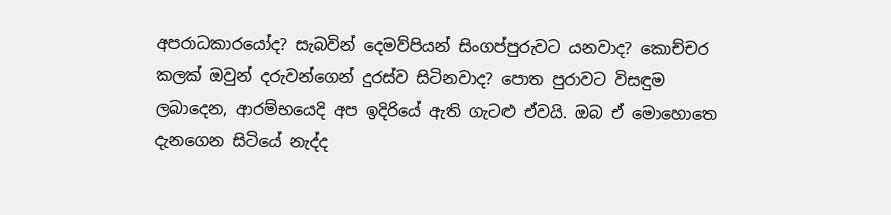අපරාධකාරයෝද? සැබවින් දෙමව්පියන් සිංගප්පුරුවට යනවාද? කොච්චර කලක් ඔවුන් දරුවන්ගෙන් දුරස්ව සිටිනවාද? පොත පුරාවට විසඳුම ලබාදෙන, ආරම්භයෙදි අප ඉදිරියේ ඇති ගැටළු ඒවයි. ඔබ ඒ මොහොතෙ දැනගෙන සිටියේ නැද්ද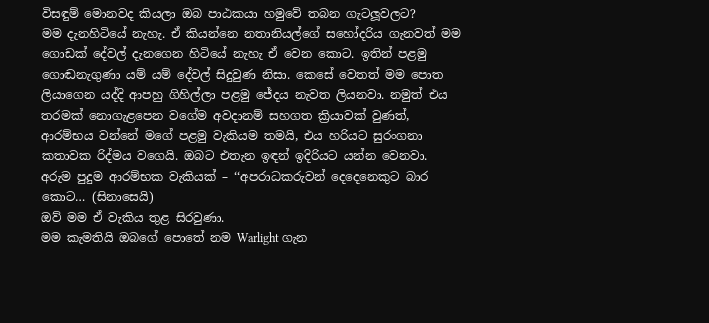විසඳුම් මොනවද කියලා ඔබ පාඨකයා හමුවේ තබන ගැටලූවලට?
මම දැනහිටියේ නැහැ. ඒ කියන්නෙ නතානියල්ගේ සහෝදරිය ගැනවත් මම ගොඩක් දේවල් දැනගෙන හිටියේ නැහැ ඒ වෙන කොට. ඉතින් පළමු ගොඬනැගු‍ණා යම් යම් දේවල් සිදුවුණ නිසා. කෙසේ වෙතත් මම පොත ලියාගෙන යද්දි ආපහු ගිහිල්ලා පළමු ජේදය නැවත ලියනවා. නමුත් එය තරමක් නොගැළපෙන වගේම අවදානම් සහගත ක්‍රියාවක් වුණත්, ආරම්භය වන්නේ මගේ පළමු වැකියම තමයි, එය හරියට සුරංගනා කතාවක රිද්මය වගෙයි. ඔබට එතැන ඉඳන් ඉදිරියට යන්න වෙනවා.
අරුම පුදුම ආරම්භක වැකියක් – ‘‘අපරාධකරුවන් දෙදෙනෙකුට බාර කොට… (සිනාසෙයි)
ඔව් මම ඒ වැකිය තුළ සිරවුණා.
මම කැමතියි ඔබගේ පොතේ නම ‍Warlight ගැන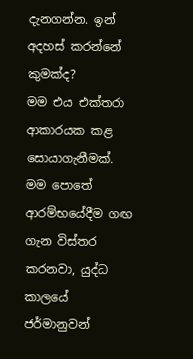දැනගන්න. ඉන් අදහස් කරන්නේ කුමක්ද?
මම එය එක්තරා ආකාරයක කළ සොයාගැනීමක්. මම පොතේ ආරම්භයේදීම ගඟ ගැන විස්තර කරනවා, යුද්ධ කාලයේ ජර්මානුවන්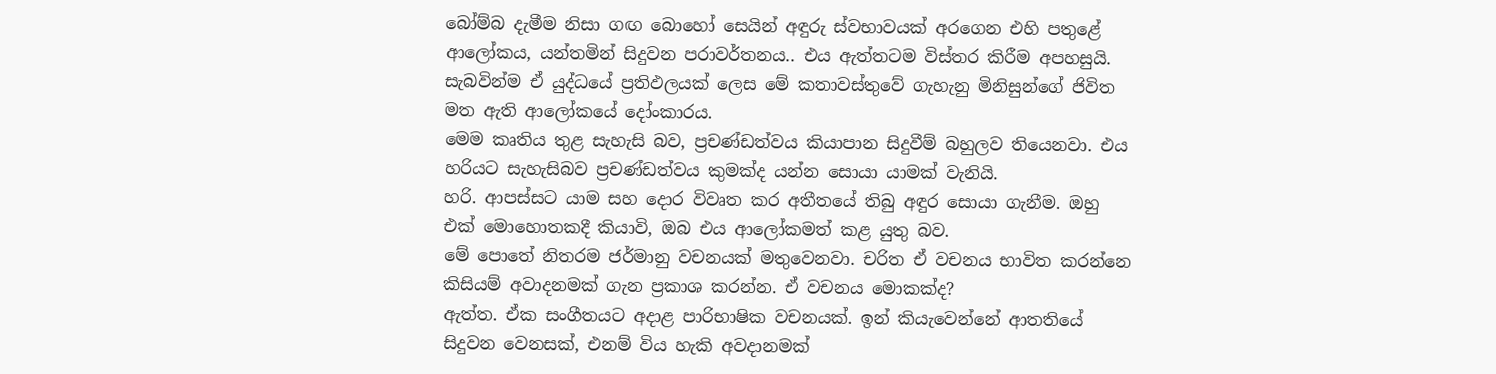බෝම්බ දැමීම නිසා ගඟ බොහෝ සෙයින් අඳුරු ස්වභාවයක් අරගෙන එහි පතුළේ ආලෝකය, යන්තමින් සිදුවන පරාවර්තනය.. එය ඇත්තටම විස්තර කිරීම අපහසුයි. සැබවින්ම ඒ යුද්ධයේ ප්‍රතිඵලයක් ලෙස මේ කතාවස්තුවේ ගැහැනු මිනිසුන්ගේ ජිවිත මත ඇති ආලෝකයේ දෝංකාරය.
මෙම කෘතිය තුළ සැහැසි බව, ප්‍රචණ්ඩත්වය කියාපාන සිදුවීම් බහුලව තියෙනවා. එය හරියට සැහැසිබව ප්‍රචණ්ඩත්වය කුමක්ද යන්න සොයා යාමක් වැනියි.
හරි. ආපස්සට යාම සහ දොර විවෘත කර අතීතයේ තිබු අඳුර සොයා ගැනීම. ඔහු එක් මො‍හොතකදී කියාවි, ඔබ එය ආලෝකමත් කළ යුතු බව.
මේ පොතේ නිතරම ජර්මානු වචනයක් මතුවෙනවා. චරිත ඒ වචනය භාවිත කරන්නෙ කිසියම් අවාදනමක් ගැන ප්‍රකාශ කරන්න. ඒ වචනය මොකක්ද?
ඇත්ත. ඒක සංගීතයට අදාළ පාරිභාෂික වචනයක්. ඉන් කියැ‍වෙන්නේ ආතතියේ සිදුවන වෙනසක්, එනම් විය හැකි අවදානමක්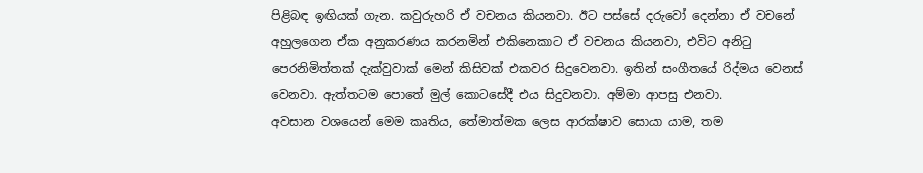පිළිබඳ ඉඟියක් ගැන. කවුරුහරි ඒ වචනය කියනවා. ඊට පස්සේ දරුවෝ දෙන්නා ඒ වචනේ අහුලගෙන ඒක අනුකරණය කරනමින් එකිනෙකාට ඒ වචනය කියනවා, එවිට අනිටු පෙරනිමිත්තක් දැක්වුවාක් මෙන් කිසිවක් එකවර සිදුවෙනවා. ඉතින් සංගීතයේ රිද්මය වෙනස් වෙනවා. ඇත්තටම පොතේ මුල් කොටසේදී එය සිදුවනවා. අම්මා ආපසු එනවා.
අවසාන වශයෙන් මෙම කෘතිය, තේමාත්මක ලෙස ආරක්ෂාව සොයා යාම, තම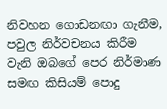නිවහන ‍ගොඩනඟා ගැනීම, පවුල නිර්වචනය කිරීම වැනි ඔබගේ පෙර නිර්මාණ සමඟ කිසියම් පොදු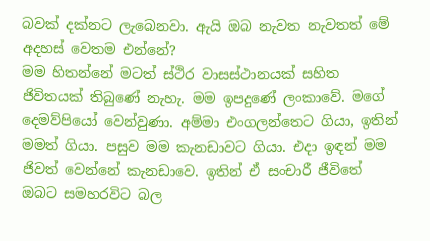බවක් දක්නට ලැබෙනවා. ඇයි ඔබ නැවත නැවතත් මේ අදහස් වෙතම එන්නේ?
මම හිතන්නේ මටත් ස්ථිර වාසස්ථානයක් සහිත ජිවිතයක් තිබුණේ නැහැ. මම ඉපදුණේ ලංකාවේ. මගේ දෙමව්පියෝ වෙන්වුණා. අම්මා එංගලන්තෙට ගියා, ඉතින් මමත් ගියා. පසුව මම කැනඩාවට ගියා. එදා ඉඳන් මම ජිවත් වෙන්නේ කැනඩාවෙ. ඉතින් ඒ සංචාරී ජීවිතේ ඔබට සමහරවිට බල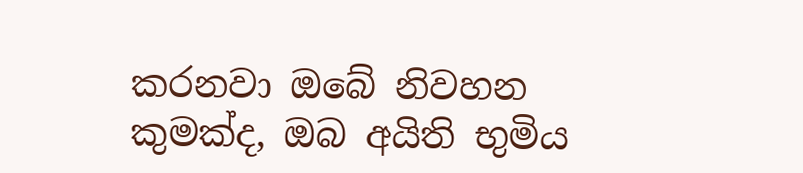කරනවා ඔබේ නිවහන කුමක්ද, ඔබ අයිති භුමිය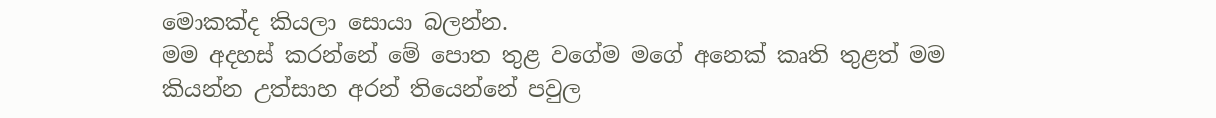මොකක්ද කියලා සොයා බලන්න.
මම අදහස් කරන්නේ මේ පොත තුළ වගේම ‍මගේ අනෙක් කෘති තුළත් මම කියන්න උත්සාහ අරන් තියෙන්නේ පවුල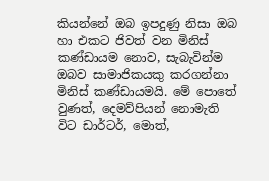කියන්නේ ඔබ ඉපදුණු නිසා ඔබ හා එකට ජිවත් වන මිනිස් කණ්ඩායම නොව, සැබැවින්ම ඔබව සාමාජිකයකු කරගන්නා මිනිස් කණ්ඩායමයි. මේ පොතේ වුණත්, දෙමව්පියන් නොමැති විට ඩාර්ටර්, මොත්,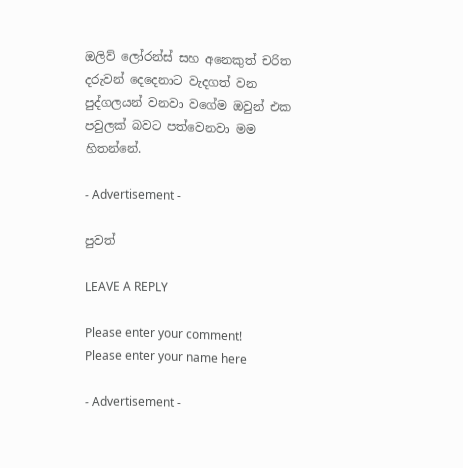ඔලිව් ලෝරන්ස් සහ අනෙකුත් චරිත දරුවන් දෙදෙනාට වැදගත් වන පුද්ගලයන් වනවා වගේම ඔවුන් එක පවුලක් බවට පත්වෙනවා මම හිතන්නේ.

- Advertisement -

පුවත්

LEAVE A REPLY

Please enter your comment!
Please enter your name here

- Advertisement -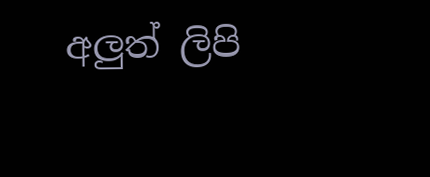අලුත් ලිපි